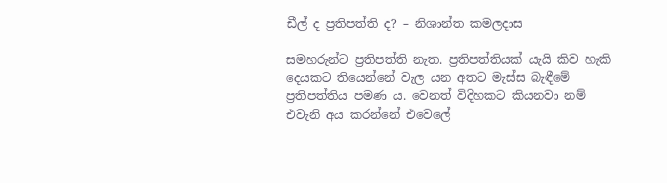ඩීල් ද ප්‍රතිපත්ති ද? – නිශාන්ත කමලදාස

සමහරුන්ට ප්‍රතිපත්ති නැත. ප්‍රතිපත්තියක් යැයි කිව හැකි දෙයකට තියෙන්නේ වැල යන අතට මැස්ස බැඳීමේ ප්‍රතිපත්තිය පමණ ය. වෙනත් විදිහකට කියනවා නම් එවැනි අය කරන්නේ එවෙලේ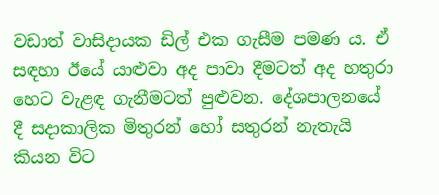වඩාත් වාසිදායක ඩිල් එක ගැසීම පමණ ය. ඒ සඳහා ඊයේ යාළුවා අද පාවා දීමටත් අද හතුරා හෙට වැළඳ ගැනීමටත් පුළුවන. දේශපාලනයේ දී සදාකාලික මිතුරන් හෝ සතුරන් නැතැයි කියන විට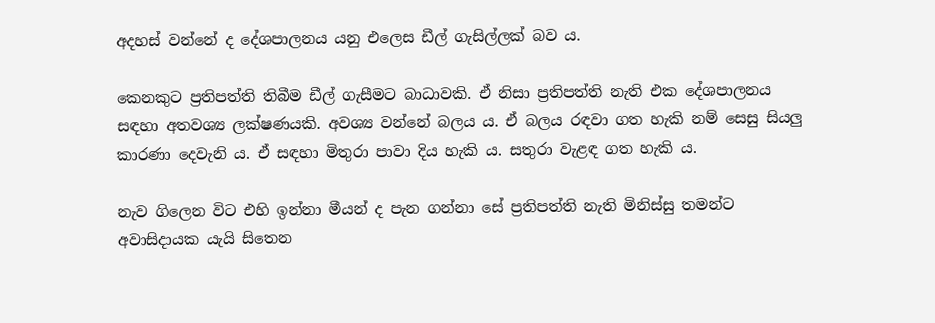අදහස් වන්නේ ද දේශපාලනය යනු එලෙස ඩීල් ගැසිල්ලක් බව ය.

කෙනකුට ප්‍රතිපත්ති තිබීම ඩීල් ගැසීමට බාධාවකි. ඒ නිසා ප්‍රතිපත්ති නැති එක දේශපාලනය සඳහා අතවශ්‍ය ලක්ෂණයකි. අවශ්‍ය වන්නේ බලය ය. ඒ බලය රඳවා ගත හැකි නම් සෙසු සියලු කාරණා දෙවැනි ය. ඒ සඳහා මිතුරා පාවා දිය හැකි ය. සතුරා වැළඳ ගත හැකි ය.

නැව ගිලෙන විට එහි ඉන්නා මීයන් ද පැන ගන්නා සේ ප්‍රතිපත්ති නැති මිනිස්සු තමන්ට අවාසිදායක යැයි සිතෙන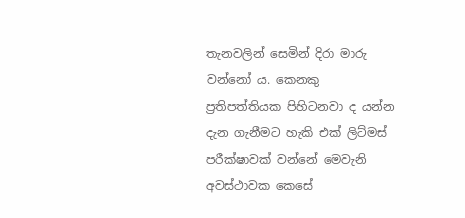තැනවලින් සෙමින් දිරා මාරු වන්නෝ ය. කෙනකු ප්‍රතිපත්තියක පිහිටනවා ද යන්න දැන ගැනීමට හැකි එක් ලිට්මස් පරීක්ෂාවක් වන්නේ මෙවැනි අවස්ථාවක කෙසේ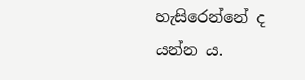හැසිරෙන්නේ ද යන්න ය.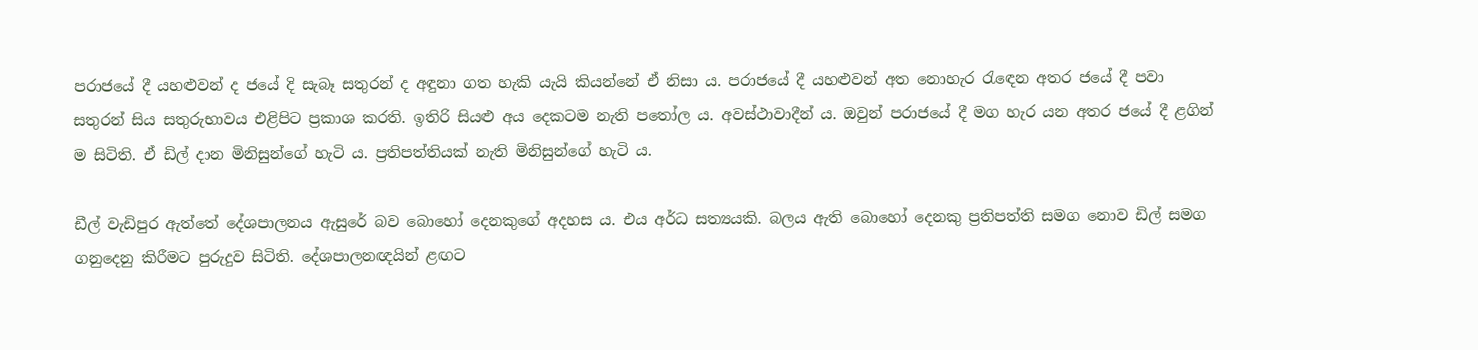පරාජයේ දී යහළුවන් ද ජයේ දි සැබෑ සතුරන් ද අඳුනා ගත හැකි යැයි කියන්නේ ඒ නිසා ය. පරාජයේ දී යහළුවන් අත නොහැර රැඳෙන අතර ජයේ දී පවා සතුරන් සිය සතුරුභාවය එළිපිට ප්‍රකාශ කරති. ඉතිරි සියළු අය දෙකටම නැති පතෝල ය. අවස්ථාවාදීන් ය. ඔවුන් පරාජයේ දී මග හැර යන අතර ජයේ දී ළගින් ම සිටිති. ඒ ඩිල් දාන මිනිසුන්ගේ හැටි ය. ප්‍රතිපත්තියක් නැති මිනිසුන්ගේ හැටි ය.

ඩීල් වැඩිපුර ඇත්තේ දේශපාලනය ඇසුරේ බව බොහෝ දෙනකුගේ අදහස ය. එය අර්ධ සත්‍යයකි. බලය ඇති බොහෝ දෙනකු ප්‍රතිපත්ති සමග නොව ඩිල් සමග ගනුදෙනු කිරීමට පුරුදුව සිටිති. දේශපාලනඥයින් ළඟට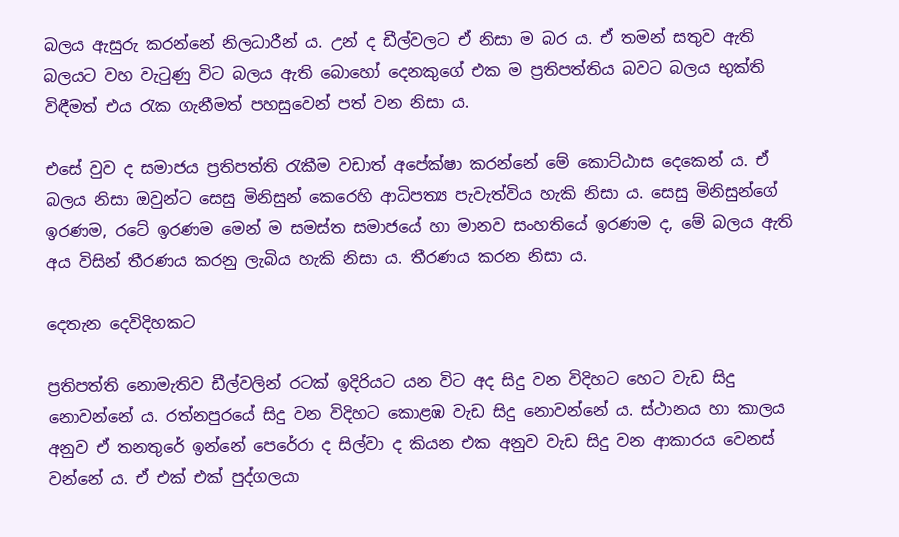බලය ඇසුරු කරන්නේ නිලධාරීන් ය. උන් ද ඩීල්වලට ඒ නිසා ම බර ය. ඒ තමන් සතුව ඇති බලයට වහ වැටුණු විට බලය ඇති බොහෝ දෙනකුගේ එක ම ප්‍රතිපත්තිය බවට බලය භුක්ති විඳීමත් එය රැක ගැනීමත් පහසුවෙන් පත් වන නිසා ය.

එසේ වුව ද සමාජය ප්‍රතිපත්ති රැකීම වඩාත් අපේක්ෂා කරන්නේ මේ කොට්ඨාස දෙකෙන් ය. ඒ බලය නිසා ඔවුන්ට සෙසු මිනිසුන් කෙරෙහි ආධිපත්‍ය පැවැත්විය හැකි නිසා ය. සෙසු මිනිසුන්ගේ ඉරණම, රටේ ඉරණම මෙන් ම සමස්ත සමාජයේ හා මානව සංහතියේ ඉරණම ද, මේ බලය ඇති අය විසින් තීරණය කරනු ලැබිය හැකි නිසා ය. තීරණය කරන නිසා ය.

දෙතැන දෙවිදිහකට

ප්‍රතිපත්ති නොමැතිව ඩීල්වලින් රටක් ඉදිරියට යන විට අද සිදු වන විදිහට හෙට වැඩ සිදු නොවන්නේ ය. රත්නපුරයේ සිදු වන විදිහට කොළඹ වැඩ සිදු නොවන්නේ ය. ස්ථානය හා කාලය අනුව ඒ තනතුරේ ඉන්නේ පෙරේරා ද සිල්වා ද කියන එක අනුව වැඩ සිදු වන ආකාරය වෙනස් වන්නේ ය. ඒ එක් එක් පුද්ගලයා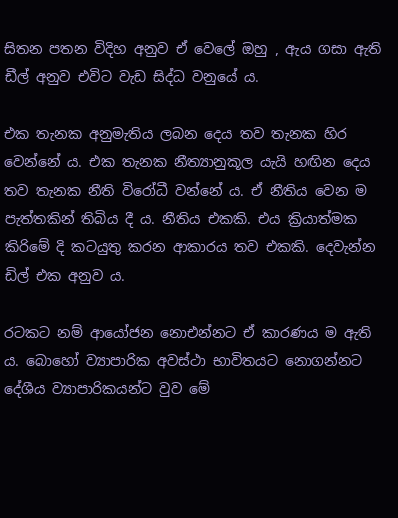සිතන පතන විදිහ අනුව ඒ වෙලේ ඔහු , ඇය ගසා ඇති ඩීල් අනුව එවිට වැඩ සිද්ධ වනුයේ ය.

එක තැනක අනුමැතිය ලබන දෙය තව තැනක හිර වෙන්නේ ය. එක තැනක නීත්‍යානුකූල යැයි හඟින දෙය තව තැනක නීති විරෝධී වන්නේ ය. ඒ නීතිය වෙන ම පැත්තකින් තිබිය දී ය. නීතිය එකකි. එය ක්‍රියාත්මක කිරිමේ දි කටයුතු කරන ආකාරය තව එකකි. දෙවැන්න ඩිල් එක අනුව ය.

රටකට නම් ආයෝජන නොඑන්නට ඒ කාරණය ම ඇති ය. බොහෝ ව්‍යාපාරික අවස්ථා භාවිතයට නොගන්නට දේශීය ව්‍යාපාරිකයන්ට වුව මේ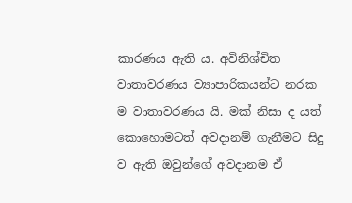කාරණය ඇති ය. අවිනිශ්චිත වාතාවරණය ව්‍යාපාරිකයන්ට නරක ම වාතාවරණය යි. මක් නිසා ද යත් කොහොමටත් අවදානම් ගැනීමට සිදු ව ඇති ඔවුන්ගේ අවදානම ඒ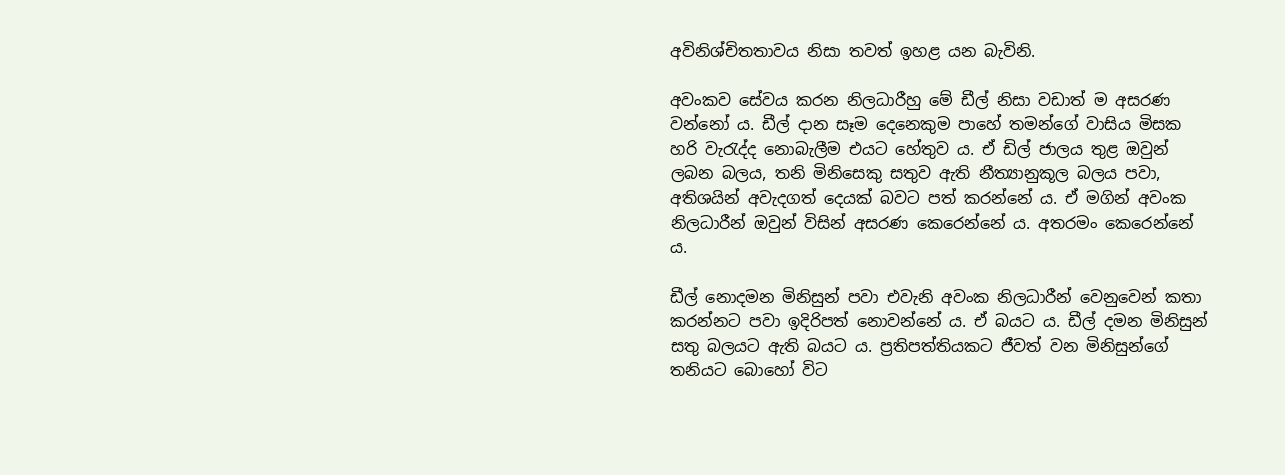අවිනිශ්චිතතාවය නිසා තවත් ඉහළ යන බැවිනි.

අවංකව සේවය කරන නිලධාරීහු මේ ඩීල් නිසා වඩාත් ම අසරණ වන්නෝ ය. ඩීල් දාන සෑම දෙනෙකුම පාහේ තමන්ගේ වාසිය මිසක හරි වැරැද්ද නොබැලීම එයට හේතුව ය. ඒ ඩිල් ජාලය තුළ ඔවුන් ලබන බලය, තනි මිනිසෙකු සතුව ඇති නීත්‍යානුකූල බලය පවා, අතිශයින් අවැදගත් දෙයක් බවට පත් කරන්නේ ය. ඒ මගින් අවංක නිලධාරීන් ඔවුන් විසින් අසරණ කෙරෙන්නේ ය. අතරමං කෙ‍රෙන්නේ ය.

ඩීල් නොදමන මිනිසුන් පවා එවැනි අවංක නිලධාරීන් වෙනුවෙන් කතා කරන්නට පවා ඉදිරිපත් නොවන්නේ ය. ඒ බයට ය. ඩීල් දමන මිනිසුන් සතු බලයට ඇති බයට ය. ප්‍රතිපත්තියකට ජීවත් වන මිනිසුන්ගේ තනියට බොහෝ විට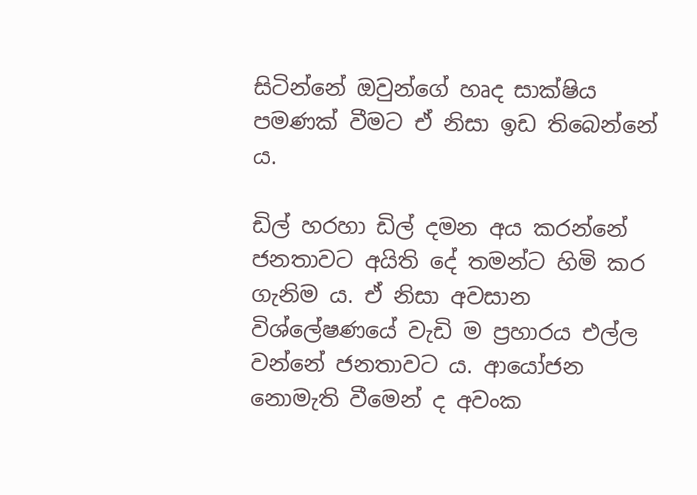සිටින්නේ ඔවුන්ගේ හෘද සාක්ෂිය පමණක් වීමට ඒ නිසා ඉඩ තිබෙන්නේ ය.

ඩිල් හරහා ඩිල් දමන අය කරන්නේ ජනතාවට අයිති දේ තමන්ට හිමි කර ගැනිම ය. ඒ නිසා අවසාන විශ්ලේෂණයේ වැඩි ම ප්‍රහාරය එල්ල වන්නේ ජනතාවට ය. ආයෝජන නොමැති වීමෙන් ද අවංක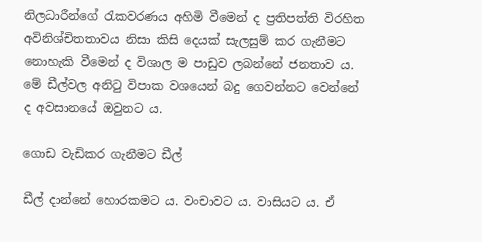නිලධාරීන්ගේ රැකවරණය අහිමි වීමෙන් ද ප්‍රතිපත්ති විරහිත අවිනිශ්චිතතාවය නිසා කිසි දෙයක් සැලසුම් කර ගැනීමට නොහැකි වීමෙන් ද විශාල ම පාඩුව ලබන්නේ ජනතාව ය. මේ ඩීල්වල අනිටු විපාක වශයෙන් බදු ගෙවන්නට වෙන්නේ ද අවසානයේ ඔවුනට ය.

ගොඩ වැඩිකර ගැනීමට ඩීල්

ඩීල් දාන්නේ හොරකමට ය. වංචාවට ය. වාසියට ය. ඒ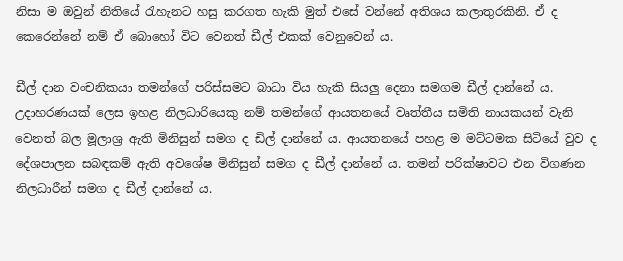නිසා ම ඔවුන් නිතියේ රැහැනට හසු කරගත හැකි මුත් එසේ වන්නේ අතිශය කලාතුරකිනි. ඒ ද කෙරෙන්නේ නම් ඒ බොහෝ විට වෙනත් ඩීල් එකක් වෙනුවෙන් ය.

ඩීල් දාන වංචනිකයා තමන්ගේ පරිස්සමට බාධා විය හැකි සියලු දෙනා සමගම ඩීල් දාන්නේ ය. උදාහරණයක් ලෙස ඉහළ නිලධාරියෙකු නම් තමන්ගේ ආයතනයේ වෘත්තීය සමිති නායකයන් වැනි වෙනත් බල මූලාශ්‍ර ඇති මිනිසුන් සමග ද ඩිල් දාන්නේ ය. ආයතනයේ පහළ ම මට්ටමක සිටියේ වුව ද දේශපාලන සබඳකම් ඇති අවශේෂ මිනිසුන් සමග ද ඩීල් දාන්නේ ය. තමන් පරික්ෂාවට එන විගණන නිලධාරීන් සමග ද ඩීල් දාන්නේ ය.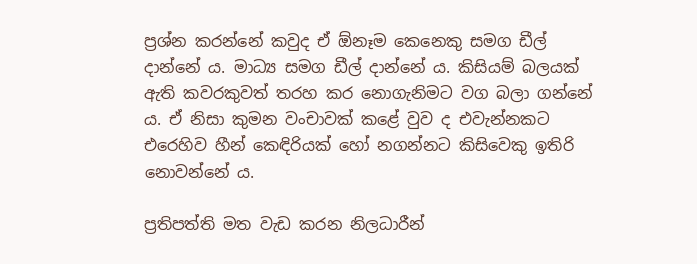ප්‍රශ්න කරන්නේ කවුද ඒ ඕනෑම කෙනෙකු සමග ඩීල් දාන්නේ ය. මාධ්‍ය සමග ඩීල් දාන්නේ ය. කිසියම් බලයක් ඇති කවරකුවත් තරහ කර නොගැනිමට වග බලා ගන්නේ ය. ඒ නිසා කුමන වංචාවක් කළේ වුව ද එවැන්නකට එරෙහිව හීන් කෙඳිරියක් හෝ නගන්නට කිසිවෙකු ඉතිරි නොවන්නේ ය.

ප්‍රතිපත්ති මත වැඩ කරන නිලධාරීන්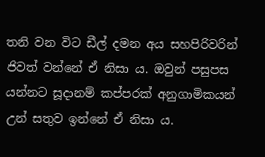තනි වන විට ඩීල් දමන අය සහපිරිවරින් ජිවත් වන්නේ ඒ නිසා ය. ඔවුන් පසුපස යන්නට සූදානම් කප්පරක් අනුගාමිකයන් උන් සතුව ඉන්නේ ඒ නිසා ය.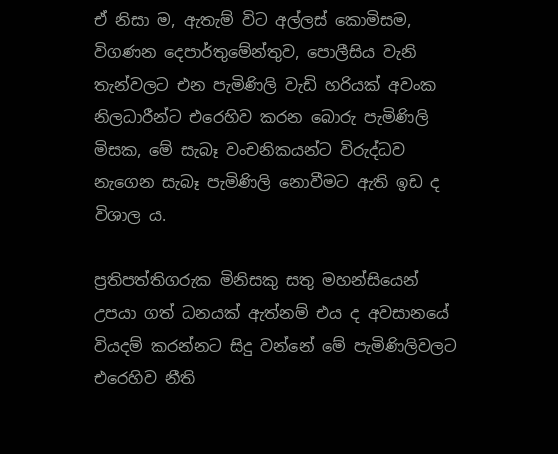ඒ නිසා ම, ඇතැම් විට අල්ලස් කොමිසම, විගණන දෙපාර්තුමේන්තුව, පොලීසිය වැනි තැන්වලට එන පැමිණිලි වැඩි හරියක් අවංක නිලධාරීන්ට එරෙහිව කරන බොරු පැමිණිලි මිසක, මේ සැබෑ වංචනිකයන්ට විරුද්ධව නැගෙන සැබෑ පැමිණිලි නොවීමට ඇති ඉඩ ද විශාල ය.

ප්‍රතිපත්තිගරුක මිනිසකු සතු මහන්සියෙන් උපයා ගත් ධනයක් ඇත්නම් එය ද අවසානයේ වියදම් කරන්නට සිදු වන්නේ මේ පැමිණිලිවලට එරෙහිව නීති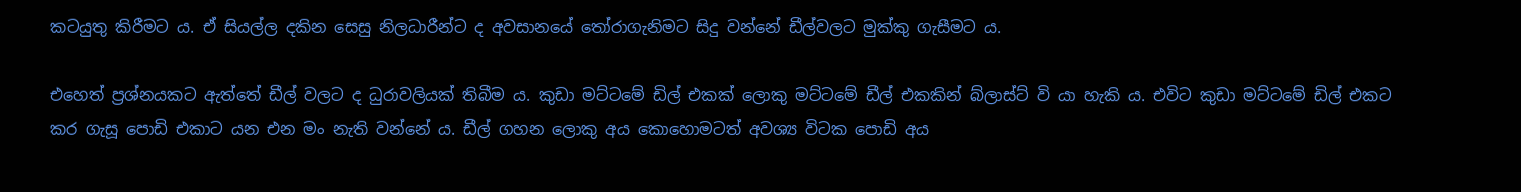කටයුතු කිරීමට ය. ඒ සියල්ල දකින සෙසු නිලධාරීන්ට ද අවසානයේ තෝරාගැනිමට සිදු වන්නේ ඩීල්වලට මුක්කු ගැසීමට ය.

එහෙත් ප්‍රශ්නයකට ඇත්තේ ඩීල් වලට ද ධුරාවලියක් තිබීම ය. කුඩා මට්ටමේ ඩිල් එකක් ලොකු මට්ටමේ ඩීල් එකකින් බ්ලාස්ට් වි යා හැකි ය. එවිට කුඩා මට්ටමේ ඩිල් එකට කර ගැසූ පොඩි එකාට යන එන මං නැති වන්නේ ය. ඩීල් ගහන ලොකු අය කොහොමටත් අවශ්‍ය විටක පොඩි අය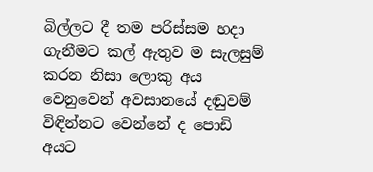බිල්ලට දී තම පරිස්සම හදා ගැනීමට කල් ඇතුව ම සැලසුම් කරන නිසා ලොකු අය වෙනුවෙන් අවසානයේ දඬුවම් විඳින්නට වෙන්නේ ද පොඩි අයට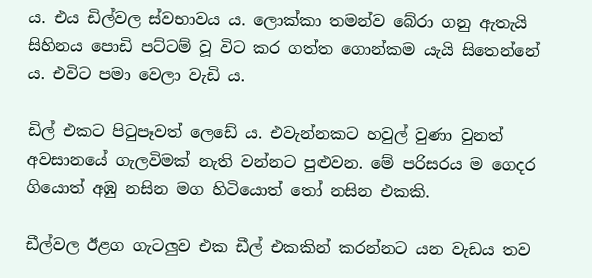ය. එය ඩිල්වල ස්වභාවය ය. ලොක්කා තමන්ව බේරා ගනු ඇතැයි සිහිනය පොඩි පට්ටම් වූ විට කර ගත්ත ගොන්කම යැයි සිතෙන්නේ ය. එවිට පමා වෙලා වැඩි ය.

ඩිල් එකට පිටුපෑවත් ලෙඩේ ය. එවැන්නකට හවුල් වුණා වුනත් අවසානයේ ගැලවිමක් නැති වන්නට පුළුවන. මේ පරිසරය ම ගෙදර ගියොත් අඹු නසින මග හිටියොත් තෝ නසින එකකි.

ඩීල්වල ඊළග ගැටලුව එක ඩීල් එකකින් කරන්නට යන වැඩය තව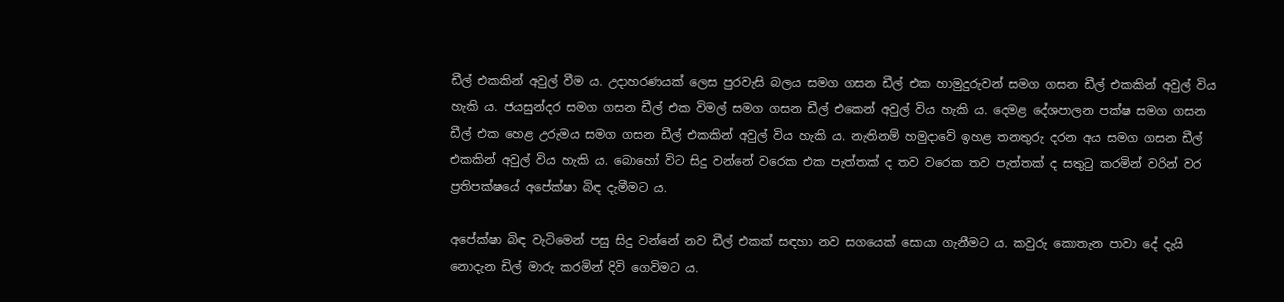ඩීල් එකකින් අවුල් වීම ය. උදාහරණයක් ලෙස පුරවැසි බලය සමග ගසන ඩීල් එක හාමුදුරුවන් සමග ගසන ඩීල් එකකින් අවුල් විය හැකි ය. ජයසුන්දර සමග ගසන ඩීල් එක විමල් සමග ගසන ඩීල් එකෙන් අවුල් විය හැකි ය. දෙමළ දේශපාලන පක්ෂ සමග ගසන ඩීල් එක හෙළ උරුමය සමග ගසන ඩීල් එකකින් අවුල් විය හැකි ය. නැතිනම් හමුදාවේ ඉහළ තනතුරු දරන අය සමග ගසන ඩීල් එකකින් අවුල් විය හැකි ය. බොහෝ විට සිදු වන්නේ වරෙක එක පැත්තක් ද තව වරෙක තව පැත්තක් ද සතුටු කරමින් වරින් වර ප්‍රතිපක්ෂයේ අපේක්ෂා බිඳ දැමීමට ය.

අපේක්ෂා බිඳ වැටිමෙන් පසු සිදු වන්නේ නව ඩීල් එකක් සඳහා නව සගයෙක් සොයා ගැනීමට ය. කවුරු කොතැන පාවා දේ දැයි නොදැන ඩිල් මාරු කරමින් දිවි ගෙවිමට ය.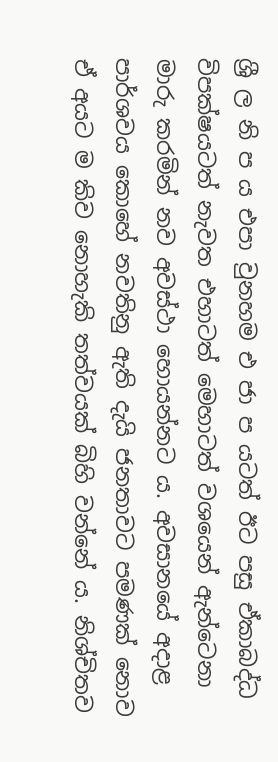ශ්‍රී ල නි ප ය එපා වුනහම එ ජා ප යටත් ඊට පසු ඒකාබද්ධ විපක්ෂයටත් නැවත එහාටත් මෙහාටත් වශයෙන් ඇන්ටෙනා මාරු කරමින් නව අවස්ථා හොයන්නට ය. අවසානයේ අදාළ පාර්ශවය කොහේ නවතිනු ඇති දැයි ජනතාවට පමණක් නොව ඒ අයට ම කිව නොහැකි තත්වයක් බිහි වන්නේ ය. නිශ්චිතව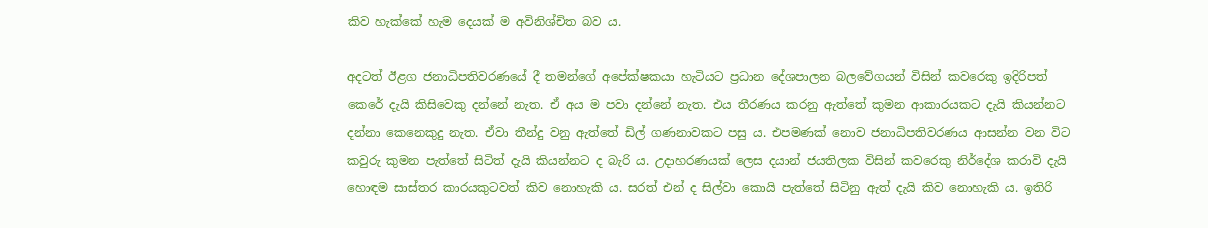කිව හැක්කේ හැම දෙයක් ම අවිනිශ්චිත බව ය.

අදටත් ඊළග ජනාධිපතිවරණයේ දී තමන්ගේ අපේක්ෂකයා හැටියට ප්‍රධාන දේශපාලන බලවේගයන් විසින් කවරෙකු ඉදිරිපත් කෙරේ දැයි කිසිවෙකු දන්නේ නැත. ඒ අය ම පවා දන්නේ නැත. එය තීරණය කරනු ඇත්තේ කුමන ආකාරයකට දැයි කියන්නට දන්නා කෙනෙකුදු නැත. ඒවා තීන්දු වනු ඇත්තේ ඩිල් ගණනාවකට පසු ය. එපමණක් නොව ජනාධිපතිවරණය ආසන්න වන විට කවුරු කුමන පැත්තේ සිටිත් දැයි කියන්නට ද බැරි ය. උදාහරණයක් ලෙස දයාන් ජයතිලක විසින් කවරෙකු නිර්දේශ කරාවි දැයි හොඳම සාස්තර කාරයකුටවත් කිව නොහැකි ය. සරත් එන් ද සිල්වා කොයි පැත්තේ සිටිනු ඇත් දැයි කිව නොහැකි ය. ඉතිරි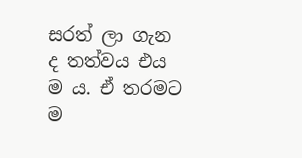සරත් ලා ගැන ද තත්වය එය ම ය. ඒ තරමට ම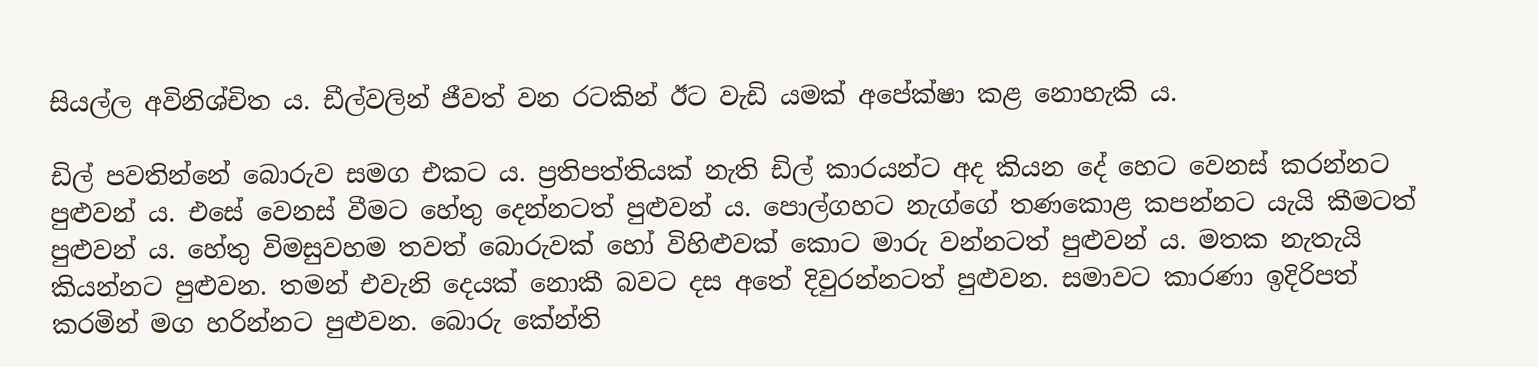සියල්ල අවිනිශ්චිත ය. ඩීල්වලින් ජීවත් වන රටකින් ඊට වැඩි යමක් අපේක්ෂා කළ නොහැකි ය.

ඩිල් පවතින්නේ බොරුව සමග එකට ය. ප්‍රතිපත්තියක් නැති ඩිල් කාරයන්ට අද කියන දේ හෙට වෙනස් කරන්නට පුළුවන් ය. එසේ වෙනස් වීමට හේතු දෙන්නටත් පුළුවන් ය. පොල්ගහට නැග්ගේ තණකොළ කපන්නට යැයි කීමටත් පුළුවන් ය. හේතු විමසුවහම තවත් බොරුවක් හෝ විහිළුවක් කොට මාරු වන්නටත් පුළුවන් ය. මතක නැතැයි කියන්නට පුළුවන. තමන් එවැනි දෙයක් නොකී බවට දස අතේ දිවුරන්නටත් පුළුවන. සමාවට කාරණා ඉදිරිපත් කරමින් මග හරින්නට පුළුවන. බොරු කේන්ති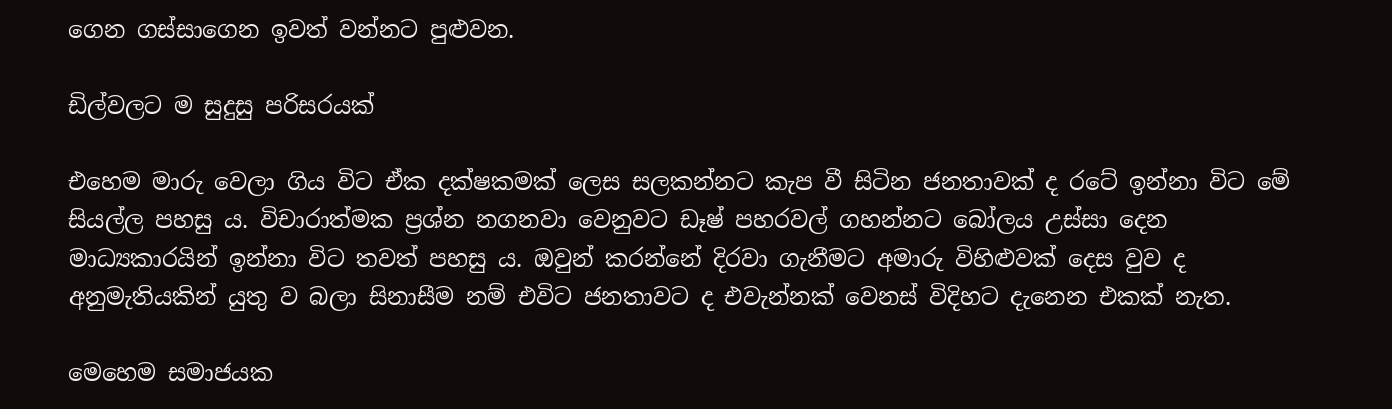ගෙන ගස්සාගෙන ඉවත් වන්නට පුළුවන.

ඩිල්වලට ම සුදුසු පරිසරයක්

එහෙම මාරු වෙලා ගිය විට ඒක දක්ෂකමක් ලෙස සලකන්නට කැප වී සිටින ජනතාවක් ද රටේ ඉන්නා විට මේ සියල්ල පහසු ය. විචාරාත්මක ප්‍රශ්න නගනවා වෙනුවට ඩෑෂ් පහරවල් ගහන්නට බෝලය උස්සා දෙන මාධ්‍යකාරයින් ඉන්නා විට තවත් පහසු ය. ඔවුන් කරන්නේ දිරවා ගැනීමට අමාරු විහිළුවක් දෙස වුව ද අනුමැතියකින් යුතු ව බලා සිනාසීම නම් එවිට ජනතාවට ද එවැන්නක් වෙනස් විදිහට දැනෙන එකක් නැත.

මෙහෙම සමාජයක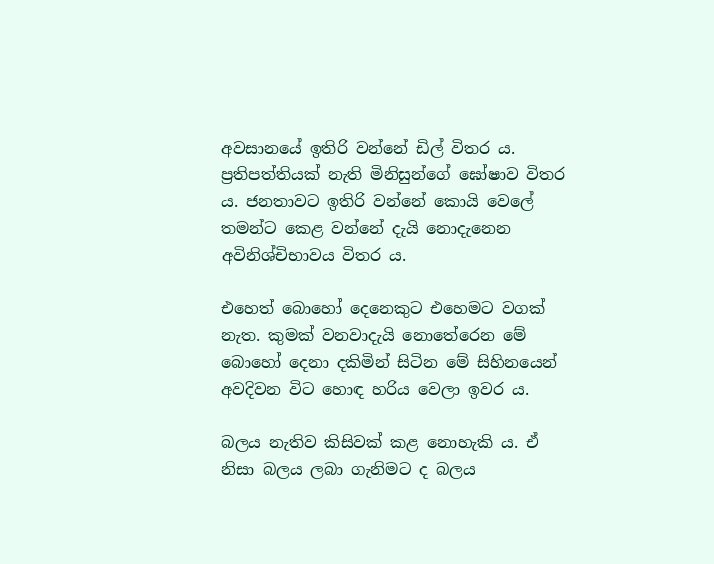අවසානයේ ඉතිරි වන්නේ ඩිල් විතර ය. ප්‍රතිපත්තියක් නැති මිනිසුන්ගේ ඝෝෂාව විතර ය. ජනතාවට ඉතිරි වන්නේ කොයි වෙලේ තමන්ට කෙළ වන්නේ දැයි නොදැනෙන අවිනිශ්චිභාවය විතර ය.

එහෙත් බොහෝ දෙනෙකුට එහෙමට වගක් නැත. කුමක් වනවාදැයි නොතේරෙන මේ බොහෝ දෙනා දකිමින් සිටින මේ සිහිනයෙන් අවදිවන විට හොඳ හරිය වෙලා ඉවර ය.

බලය නැතිව කිසිවක් කළ නොහැකි ය. ඒ නිසා බලය ලබා ගැනිමට ද බලය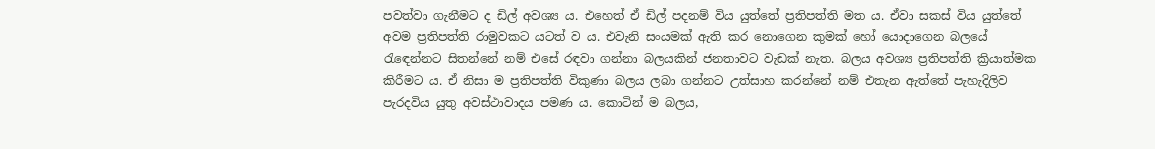පවත්වා ගැනීමට ද ඩිල් අවශ්‍ය ය. එහෙත් ඒ ඩිල් පදනම් විය යුත්තේ ප්‍රතිපත්ති මත ය. ඒවා සකස් විය යුත්තේ අවම ප්‍රතිපත්ති රාමුවකට යටත් ව ය. එවැනි සංයමක් ඇති කර නොගෙන කුමක් හෝ යොදාගෙන බලයේ රැඳෙන්නට සිතන්නේ නම් එසේ රඳවා ගන්නා බලයකින් ජනතාවට වැඩක් නැත. බලය අවශ්‍ය ප්‍රතිපත්ති ක්‍රියාත්මක කිරීමට ය. ඒ නිසා ම ප්‍රතිපත්ති විකුණා බලය ලබා ගන්නට උත්සාහ කරන්නේ නම් එතැන ඇත්තේ පැහැදිලිව පැරදවිය යුතු අවස්ථාවාදය පමණ ය. කොටින් ම බලය,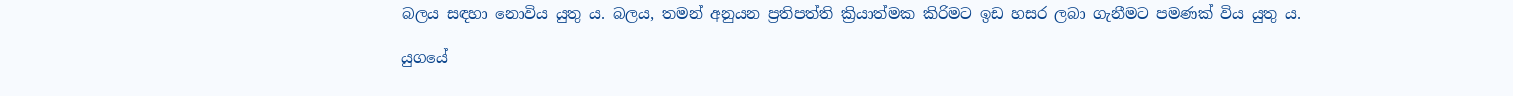බලය සඳහා නොවිය යුතු ය. බලය, තමන් අනුයන ප්‍රතිපත්ති ක්‍රියාත්මක කිරිමට ඉඩ හසර ලබා ගැනීමට පමණක් විය යුතු ය.

යුගයේ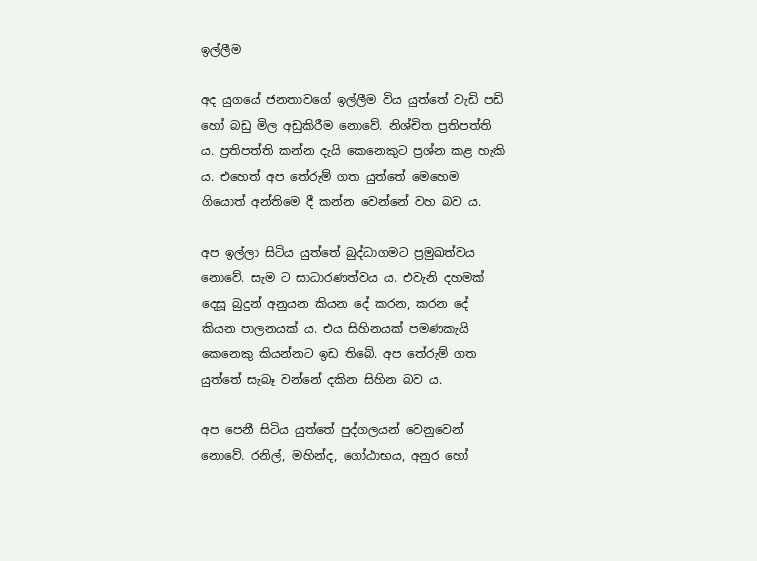ඉල්ලීම

අද යුගයේ ජනතාවගේ ඉල්ලීම විය යුත්තේ වැඩි පඩි හෝ බඩු මිල අඩුකිරීම නොවේ. නිශ්චිත ප්‍රතිපත්ති ය. ප්‍රතිපත්ති කන්න දැයි කෙනෙකුට ප්‍රශ්න කළ හැකි ය. එහෙත් අප තේරුම් ගත යුත්තේ මෙහෙම ගියොත් අන්තිමෙ දී කන්න වෙන්නේ වහ බව ය.

අප ඉල්ලා සිටිය යුත්තේ බුද්ධාගමට ප්‍රමුඛත්වය නොවේ. සැම ට සාධාරණත්වය ය. එවැනි දහමක් දෙසූ බුදුන් අනුයන කියන දේ කරන, කරන දේ කියන පාලනයක් ය. එය සිහිනයක් පමණකැයි කෙනෙකු කියන්නට ඉඩ තිබේ. අප තේරුම් ගත යුත්තේ සැබෑ වන්නේ දකින සිහින බව ය.

අප පෙනී සිටිය යුත්තේ පුද්ගලයන් වෙනුවෙන් නොවේ. රනිල්, මහින්ද, ගෝඨාභය, අනුර හෝ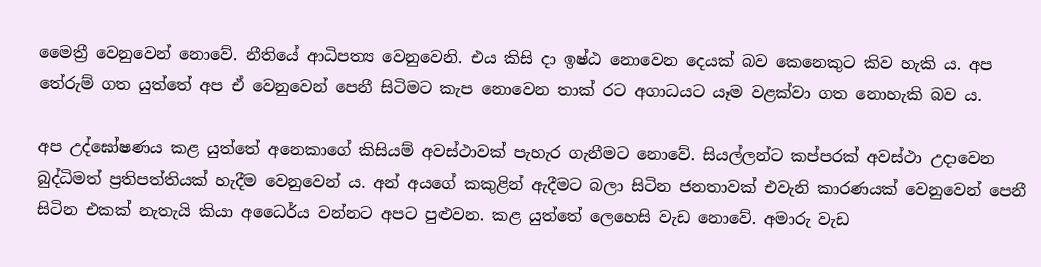මෛත්‍රී වෙනුවෙන් නොවේ. නීතියේ ආධිපත්‍ය වෙනුවෙනි. එය කිසි දා ඉෂ්ඨ නොවෙන දෙයක් බව කෙනෙකුට කිව හැකි ය. අප තේරුම් ගත යුත්තේ අප ඒ වෙනුවෙන් පෙනී සිටිමට කැප නොවෙන තාක් රට අගාධයට යෑම වළක්වා ගත නොහැකි බව ය.

අප උද්ඝෝෂණය කළ යුත්තේ අනෙකාගේ කිසියම් අවස්ථාවක් පැහැර ගැනීමට නොවේ. සියල්ලන්ට කප්පරක් අවස්ථා උදාවෙන බුද්ධිමත් ප්‍රතිපත්තියක් හැදීම වෙනුවෙන් ය. අන් අයගේ කකුළින් ඇදීමට බලා සිටින ජනතාවක් එවැනි කාරණයක් වෙනුවෙන් පෙනී සිටින එකක් නැතැයි කියා අධෛර්ය වන්නට අපට පුළුවන. කළ යුත්තේ ලෙහෙසි වැඩ නොවේ. අමාරු වැඩ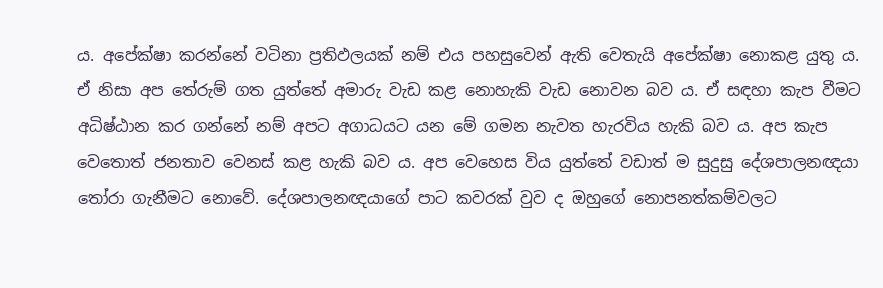ය. අපේක්ෂා කරන්නේ වටිනා ප්‍රතිඵලයක් නම් එය පහසුවෙන් ඇති වෙතැයි අපේක්ෂා නොකළ යුතු ය. ඒ නිසා අප තේරුම් ගත යුත්තේ අමාරු වැඩ කළ නොහැකි වැඩ නොවන බව ය. ඒ සඳහා කැප වීමට අධිෂ්ඨාන කර ගන්නේ නම් අපට අගාධයට යන මේ ගමන නැවත හැරවිය හැකි බව ය. අප කැප වෙතොත් ජනතාව වෙනස් කළ හැකි බව ය. අප වෙහෙස විය යුත්තේ වඩාත් ම සුදුසු දේශපාලනඥයා තෝරා ගැනීමට නොවේ. දේශපාලනඥයාගේ පාට කවරක් වුව ද ඔහුගේ නොපනත්කම්වලට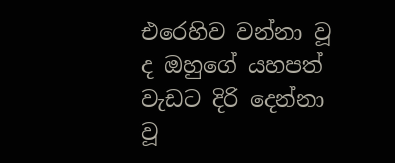එරෙහිව වන්නා වූ ද ඔහුගේ යහපත් වැඩට දිරි දෙන්නා වූ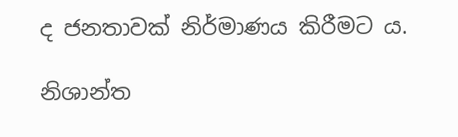ද ජනතාවක් නිර්මාණය කිරීමට ය.

නිශාන්ත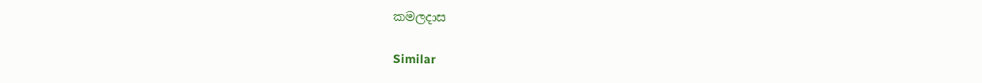කමලදාස

Similar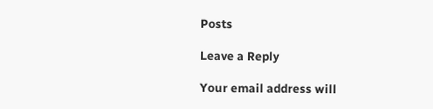Posts

Leave a Reply

Your email address will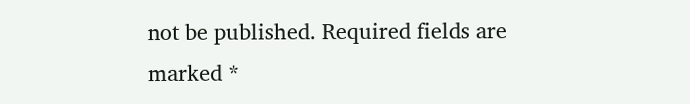not be published. Required fields are marked *